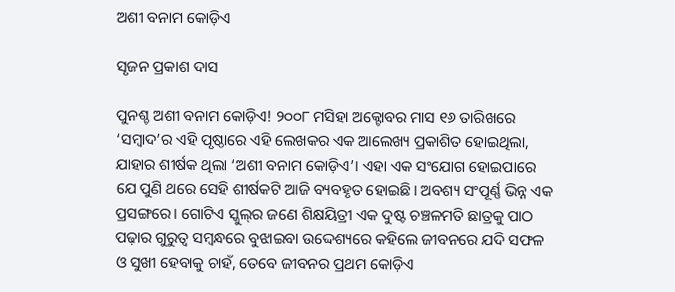ଅଶୀ ବନାମ କୋଡ଼ିଏ

ସୃଜନ ପ୍ରକାଶ ଦାସ

ପୁନଶ୍ଚ ଅଶୀ ବନାମ କୋଡ଼ିଏ! ୨୦୦୮ ମସିହା ଅକ୍ଟୋବର ମାସ ୧୬ ତାରିଖରେ ‘ସମ୍ବାଦ’ର ଏହି ପୃଷ୍ଠାରେ ଏହି ଲେଖକର ଏକ ଆଲେଖ୍ୟ ପ୍ରକାଶିତ ହୋଇଥିଲା, ଯାହାର ଶୀର୍ଷକ ଥିଲା ‘ଅଶୀ ବନାମ କୋଡ଼ିଏ’। ଏହା ଏକ ସଂଯୋଗ ହୋଇପାରେ ଯେ ପୁଣି ଥରେ ସେହି ଶୀର୍ଷକଟି ଆଜି ବ୍ୟବହୃତ ହୋଇଛି। ଅବଶ୍ୟ ସଂପୂର୍ଣ୍ଣ ଭିନ୍ନ ଏକ ପ୍ରସଙ୍ଗରେ। ଗୋଟିଏ ସ୍କୁଲ୍‌ର ଜଣେ ଶିକ୍ଷୟିତ୍ରୀ ଏକ ଦୁଷ୍ଟ ଚଞ୍ଚଳମତି ଛାତ୍ରକୁ ପାଠ ପଢ଼ାର ଗୁରୁତ୍ୱ ସମ୍ବନ୍ଧରେ ବୁଝାଇବା ଉଦ୍ଦେଶ୍ୟରେ କହିଲେ ଜୀବନରେ ଯଦି ସଫଳ ଓ ସୁଖୀ ହେବାକୁ ଚାହଁ, ତେବେ ଜୀବନର ପ୍ରଥମ କୋଡ଼ିଏ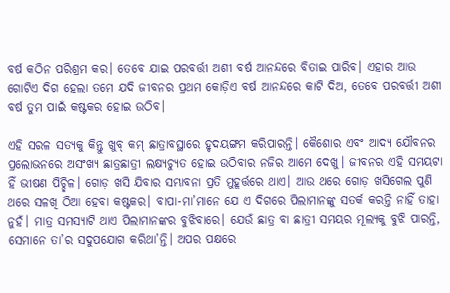ବର୍ଷ କଠିନ ପରିଶ୍ରମ କର। ତେବେ ଯାଇ ପରବର୍ତ୍ତୀ ଅଶୀ ବର୍ଷ ଆନନ୍ଦରେ ବିତାଇ ପାରିବ। ଏହାର ଆଉ ଗୋଟିଏ ଦିଗ ହେଲା ତମେ ଯଦି ଜୀବନର ପ୍ରଥମ କୋଡ଼ିଏ ବର୍ଷ ଆନନ୍ଦରେ କାଟି ଦିଅ, ତେବେ ପରବର୍ତ୍ତୀ ଅଶୀ ବର୍ଷ ତୁମ ପାଇଁ କଷ୍ଟକର ହୋଇ ଉଠିବ।

ଏହି ସରଳ ସତ୍ୟକୁ କିନ୍ତୁ ଖୁବ୍‌ କମ୍‌ ଛାତ୍ରାବସ୍ଥାରେ ହୃଦୟଙ୍ଗମ କରିପାରନ୍ତି। କୈଶୋର ଏବଂ ଆଦ୍ୟ ଯୌବନର ପ୍ରଲୋଭନରେ ଅସଂଖ୍ୟ ଛାତ୍ରଛାତ୍ରୀ ଲକ୍ଷ୍ୟଚ୍ୟୁତ ହୋଇ ଉଠିବାର ନଜିର ଆମେ ଦେଖୁ। ଜୀବନର ଏହି ସମୟଟା ହିଁ ଭୀଷଣ ପିଚ୍ଛିଳ। ଗୋଡ଼ ଖସି ଯିବାର ସମ୍ଭାବନା ପ୍ରତି ମୁହୂର୍ତ୍ତରେ ଥାଏ। ଆଉ ଥରେ ଗୋଡ଼ ଖସିଗ‌େଲ ପୁଣି ଥରେ ସଳଖି ଠିଆ ହେବା କଷ୍ଟକର। ବାପା-ମା’ମାନେ ଯେ ଏ ଦିଗରେ ପିଲାମାନଙ୍କୁ ସତର୍କ କରନ୍ତି ନାହିଁ ତାହା ନୁହଁ। ମାତ୍ର ସମସ୍ୟାଟି ଥାଏ ପିଲାମାନଙ୍କର ବୁଝିବାରେ। ଯେଉଁ ଛାତ୍ର ବା ଛାତ୍ରୀ ସମୟର ମୂଲ୍ୟକୁ ବୁଝି ପାରନ୍ତି, ସେମାନେ ତା’ର ସଦୁପଯୋଗ କରିଥା’ନ୍ତି। ଅପର ପକ୍ଷରେ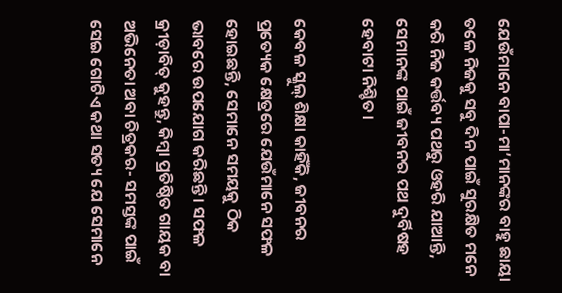ଯେଉଁମାନେ ବାପା-ମା’ମାନଙ୍କର ବାହୁ ଛାୟା ତଳେ ନିଜକୁ ସବୁ ଦିନ ପାଇଁ ସୁରକ୍ଷିତ ମନେ କରି ନିଜ କର୍ତ୍ତବ୍ୟ ପଥରୁ ଓହରି ଯାଆନ୍ତି, ସେମାନଙ୍କ ପାଇଁ ଜୀବନର ପଥ ଦୁର୍ବିଷହ ହେବାଟା ନିଶ୍ଚିତ।

କେବଳ ସ୍କୁଲ୍‌ ଶିକ୍ଷା କାହିଁକି, ଜୀବନର ପ୍ରତ୍ୟେକ କ୍ଷେତ୍ରରେ ଯେଉଁମାନେ ସଫଳ ହୋଇଛନ୍ତି, ସେମାନେ ସମୟକୁ ଠିକ ଭାବରେ ଉପଯୋଗ କରିଛନ୍ତି। ସଫଳ କ୍ରୀଡ଼ାବିତ୍‌ କୁହନ୍ତୁ, କିମ୍ବା ପ୍ରତିଷ୍ଠିତ ଗାୟକ ବା ଅଭିନେତା ଅବା ଚିତ୍ରକର- ସମସ୍ତଙ୍କ ପାଇଁ ସେଇ ଗୋଟିଏ କଥା ସତ୍ୟ ଯେ ସେମାନେ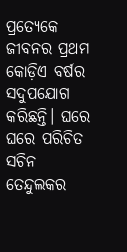ପ୍ରତ୍ୟେକେ ଜୀବନର ପ୍ରଥମ କୋଡ଼ିଏ ବର୍ଷର ସଦୁପଯୋଗ କରିଛନ୍ତି। ଘରେ ଘରେ ପରିଚିତ ସଚିନ ତେନ୍ଦୁଲକର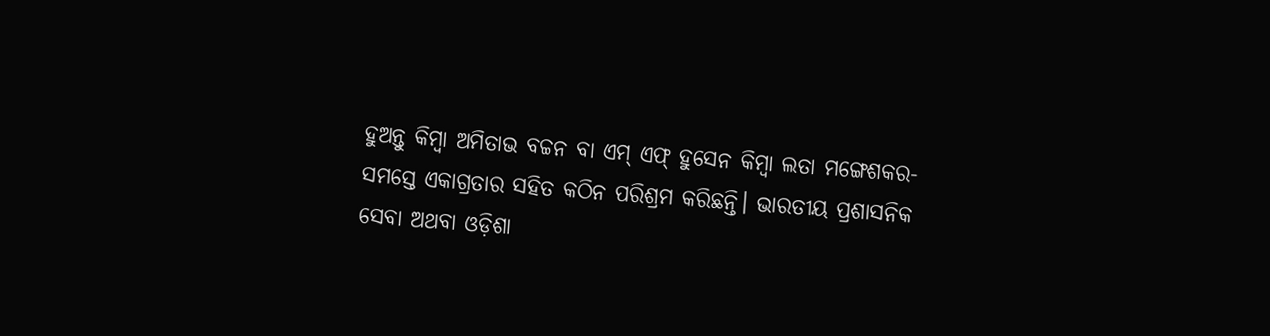ହୁଅନ୍ତୁ କିମ୍ବା ଅମିତାଭ ବଚ୍ଚନ ବା ଏମ୍‌ ଏଫ୍‌ ହୁସେନ କିମ୍ବା ଲତା ମଙ୍ଗେଶକର- ସମସ୍ତେ ଏକାଗ୍ରତାର ସହିତ କଠିନ ପରିଶ୍ରମ କରିଛନ୍ତି। ଭାରତୀୟ ପ୍ରଶାସନିକ ସେବା ଅଥବା ଓଡ଼ିଶା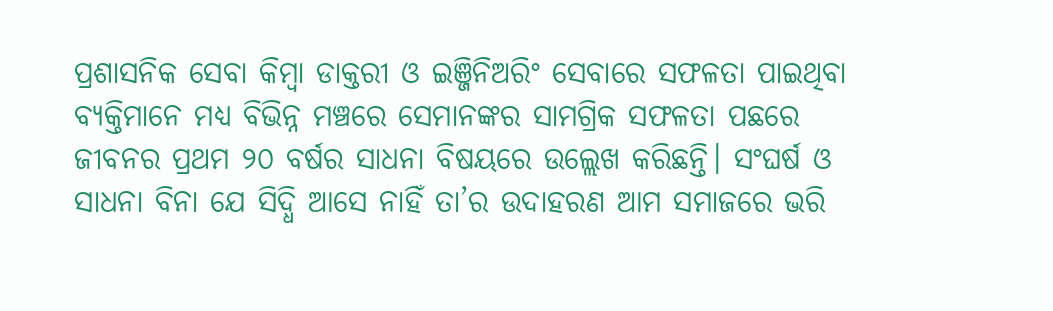ପ୍ରଶାସନିକ ସେବା କିମ୍ବା ଡାକ୍ତରୀ ଓ ଇଞ୍ଜିନିଅରିଂ ସେବାରେ ସଫଳତା ପାଇଥିବା ବ୍ୟକ୍ତିମାନେ ମଧ୍ୟ ବିଭିନ୍ନ ମଞ୍ଚରେ ସେମାନଙ୍କର ସାମଗ୍ରିକ ସଫଳତା ପଛରେ ଜୀବନର ପ୍ରଥମ ୨୦ ବର୍ଷର ସାଧନା ବିଷୟରେ ଉଲ୍ଲେଖ କରିଛନ୍ତି। ସଂଘର୍ଷ ଓ ସାଧନା ବିନା ଯେ ସିଦ୍ଧି ଆସେ ନାହିଁ ତା’ର ଉଦାହରଣ ଆମ ସମାଜରେ ଭରି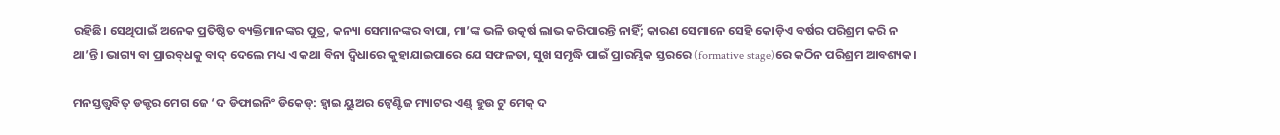ରହିଛି। ସେଥିପାଇଁ ଅନେକ ପ୍ରତିଷ୍ଠିତ ବ୍ୟକ୍ତିମାନଙ୍କର ପୁତ୍ର, କନ୍ୟା ସେମାନଙ୍କର ବାପା, ମା’ଙ୍କ ଭଳି ଉତ୍କର୍ଷ ଲାଭ କରିପାରନ୍ତି ନାହିଁ; କାରଣ ସେମାନେ ସେହି କୋଡ଼ିଏ ବର୍ଷର ପରିଶ୍ରମ କରି ନ ଥା’ନ୍ତି। ଭାଗ୍ୟ ବା ପ୍ରାରବ୍‌ଧକୁ ବାଦ୍‌ ଦେଲେ ମଧ୍ୟ ଏ କଥା ବିନା ଦ୍ବିଧାରେ କୁହାଯାଇପାରେ ଯେ ସଫଳତା, ସୁଖ ସମୃଦ୍ଧି ପାଇଁ ପ୍ରାରମ୍ଭିକ ସ୍ତରରେ (formative stage)ରେ କଠିନ ପରିଶ୍ରମ ଆବଶ୍ୟକ।

ମନସ୍ତତ୍ତ୍ବବିତ୍‌ ଡକ୍ଟର ମେଗ ଜେ ‘ଦ ଡିଫାଇନିଂ ଡିକେଡ୍‌: ହ୍ବାଇ ୟୁଅର ଟ୍ବେଣ୍ଟିଜ ମ୍ୟାଟର ଏଣ୍ଡ୍‌ ହୁଉ ଟୁ ମେକ୍‌ ଦ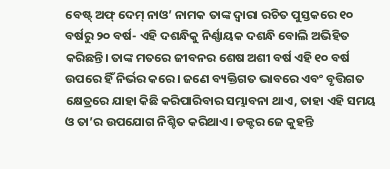ବେଷ୍ଟ୍‌ ଅଫ୍ ଦେମ୍‌ ନାଓ’ ନାମକ ତାଙ୍କ ଦ୍ବାରା ରଚିତ ପୁସ୍ତକରେ ୧୦ ବର୍ଷରୁ ୨୦ ବର୍ଷ- ଏହି ଦଶନ୍ଧିକୁ ନିର୍ଣ୍ଣାୟକ ଦଶନ୍ଧି ବୋଲି ଅଭିହିତ କରିଛନ୍ତି। ତାଙ୍କ ମତରେ ଜୀବନର ଶେଷ ଅଶୀ ବର୍ଷ ଏହି ୧୦ ବର୍ଷ ଉପରେ ହିଁ ନିର୍ଭର କରେ। ଜଣେ ବ୍ୟକ୍ତିଗତ ଭାବରେ ଏବଂ ବୃତ୍ତିଗତ କ୍ଷେତ୍ରରେ ଯାହା କିଛି କରିପାରିବାର ସମ୍ଭାବନା ଥାଏ, ତାହା ଏହି ସମୟ ଓ ତା’ର ଉପଯୋଗ ନିଶ୍ଚିତ କରିଥାଏ। ଡକ୍ଟର ଜେ କୁହନ୍ତି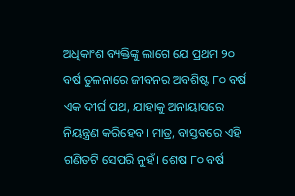ଅଧିକାଂଶ ବ୍ୟକ୍ତିଙ୍କୁ ଲାଗେ ଯେ ପ୍ରଥମ ୨୦ ବର୍ଷ ତୁଳନାରେ ଜୀବନର ଅବଶିଷ୍ଟ ୮୦ ବର୍ଷ ଏକ ଦୀର୍ଘ ପଥ, ଯାହାକୁ ଅନାୟାସରେ ନିୟନ୍ତ୍ରଣ କରିହେବ। ମାତ୍ର, ବାସ୍ତବରେ ଏହି ଗଣିତଟି ସେପରି ନୁହଁ। ଶେଷ ୮୦ ବର୍ଷ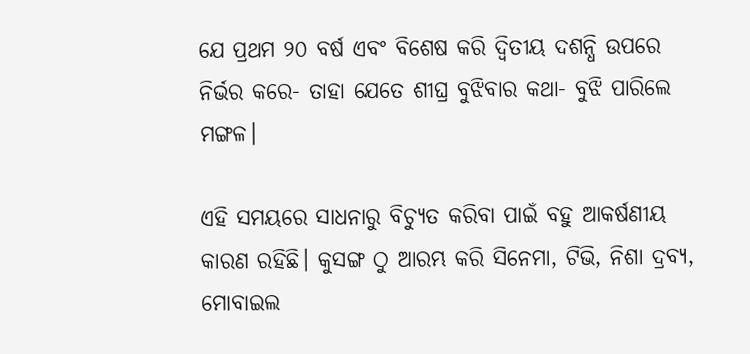ଯେ ପ୍ରଥମ ୨୦ ବର୍ଷ ଏବଂ ବିଶେଷ କରି ଦ୍ବିତୀୟ ଦଶନ୍ଧି ଉପରେ ନିର୍ଭର କରେ- ତାହା ଯେତେ ଶୀଘ୍ର ବୁଝିବାର କଥା- ବୁଝି ପାରିଲେ ମଙ୍ଗଳ।

ଏହି ସମୟରେ ସାଧନାରୁ ବିଚ୍ୟୁତ କରିବା ପାଇଁ ବହୁ ଆକର୍ଷଣୀୟ କାରଣ ରହିଛି। କୁସଙ୍ଗ ଠୁ ଆରମ୍ଭ କରି ସିନେମା, ଟିଭି, ନିଶା ଦ୍ରବ୍ୟ, ମୋବାଇଲ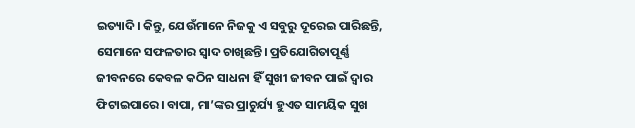ଇତ୍ୟାଦି। କିନ୍ତୁ, ଯେଉଁମାନେ ନିଜକୁ ଏ ସବୁରୁ ଦୂରେଇ ପାରିଛନ୍ତି, ସେମାନେ ସଫଳତାର ସ୍ୱାଦ ଚାଖିଛନ୍ତି। ପ୍ରତିଯୋଗିତାପୂର୍ଣ୍ଣ ଜୀବନରେ କେବଳ କଠିନ ସାଧନା ହିଁ ସୁଖୀ ଜୀବନ ପାଇଁ ଦ୍ୱାର ଫିଟାଇପାରେ। ବାପା, ମା’ଙ୍କର ପ୍ରାଚୁର୍ଯ୍ୟ ହୁଏତ ସାମୟିକ ସୁଖ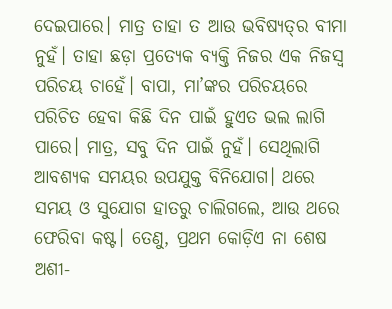ଦେଇପାରେ। ମାତ୍ର ତାହା ତ ଆଉ ଭବିଷ୍ୟତ୍‌ର ବୀମା ନୁହଁ। ତାହା ଛଡ଼ା ପ୍ରତ୍ୟେକ ବ୍ୟକ୍ତି ନିଜର ଏକ ନିଜସ୍ୱ ପରିଚୟ ଚାହେଁ। ବାପା, ମା’ଙ୍କର ପରିଚୟରେ ପରିଚିତ ହେବା କିଛି ଦିନ ପାଇଁ ହୁଏତ ଭଲ ଲାଗି ପାରେ। ମାତ୍ର, ସବୁ ଦିନ ପାଇଁ ନୁହଁ। ସେଥିଲାଗି ଆବଶ୍ୟକ ସମୟର ଉପଯୁକ୍ତ ବିନିଯୋଗ। ଥରେ ସମୟ ଓ ସୁଯୋଗ ହାତରୁ ଚାଲିଗଲେ, ଆଉ ଥରେ ଫେରିବା କଷ୍ଟ। ତେଣୁ, ପ୍ରଥମ କୋଡ଼ିଏ ନା ଶେଷ ଅଶୀ-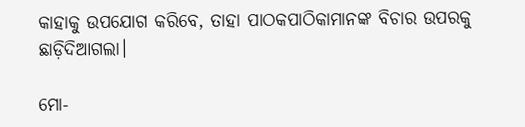କାହାକୁ ଉପଯୋଗ କରିବେ, ତାହା ପାଠକପାଠିକାମାନଙ୍କ ବିଚାର ଉପରକୁ ଛାଡ଼ିଦିଆଗଲା।

ମୋ-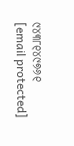୯୪୩୮୧୪୯୭୬୧
[email protected]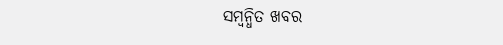ସମ୍ବନ୍ଧିତ ଖବର